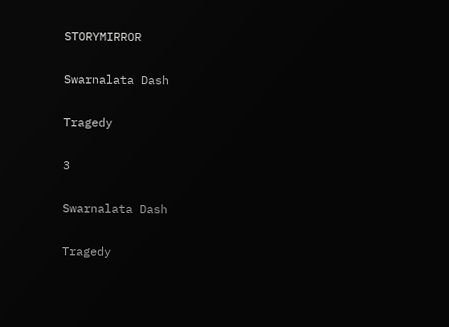STORYMIRROR

Swarnalata Dash

Tragedy

3

Swarnalata Dash

Tragedy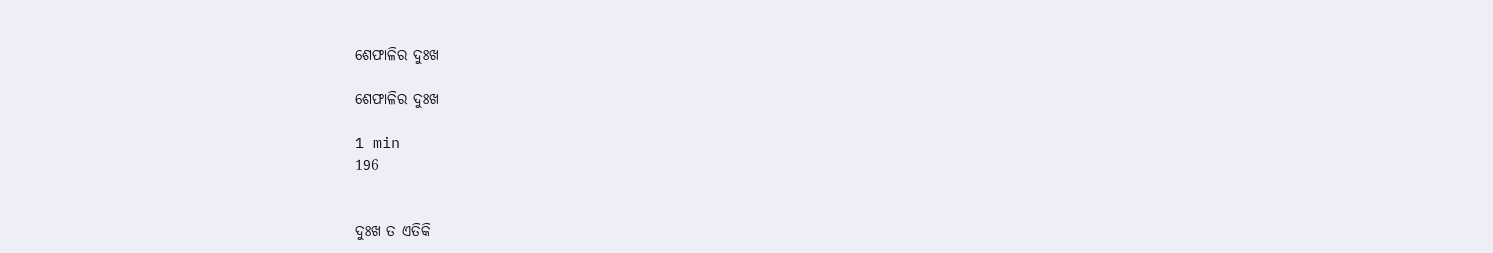ଶେଫାଳିର ଦୁଃଖ

ଶେଫାଳିର ଦୁଃଖ

1 min
196


ଦୁଃଖ ତ ଏତିକି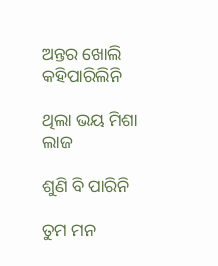ଅନ୍ତର ଖୋଲି କହିପାରିଲିନି

ଥିଲା ଭୟ ମିଶା ଲାଜ

ଶୁଣି ବି ପାରିନି

ତୁମ ମନ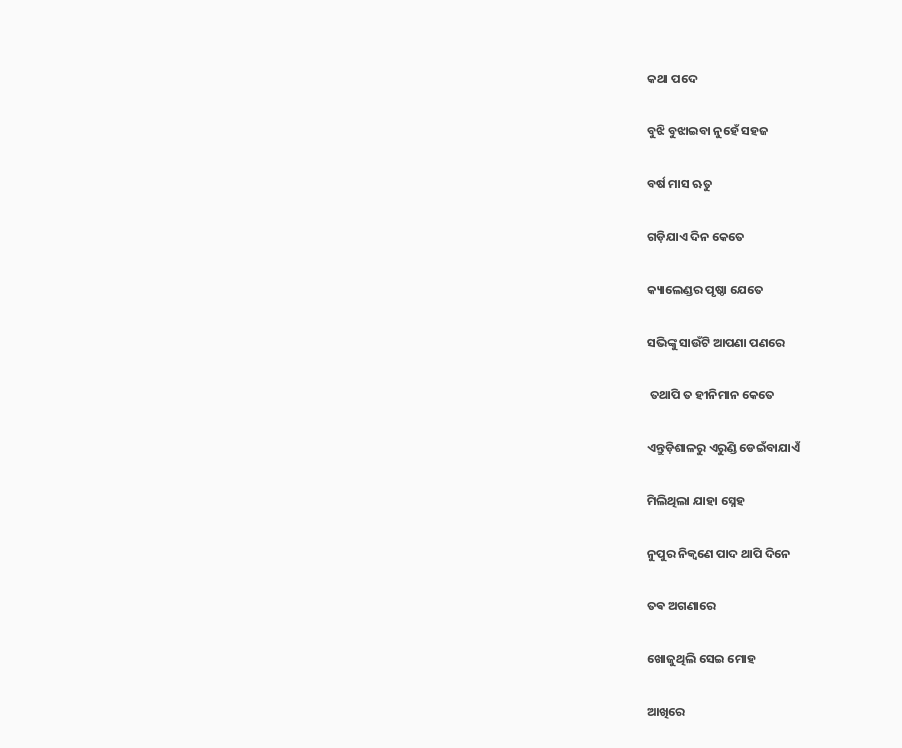କଥା ପଦେ

ବୁଝି ବୁଝାଇବା ନୁହେଁ ସହଜ

ବର୍ଷ ମାସ ଋତୁ

ଗଡ଼ିଯାଏ ଦିନ କେତେ

କ୍ୟାଲେଣ୍ଡର ପୃଷ୍ଠା ଯେତେ

ସଭିଙ୍କୁ ସାଉଁଟି ଆପଣା ପଣରେ

 ତଥାପି ତ ହୀନିମାନ କେତେ

ଏନ୍ତୁଡ଼ିଶାଳରୁ ଏରୁଣ୍ଡି ଡେଇଁବାଯାଏଁ

ମିଲିଥିଲା ଯାହା ସ୍ନେହ

ନୁପୁର ନିକ୍ୱଣେ ପାଦ ଥାପି ଦିନେ

ତଵ ଅଗଣାରେ

ଖୋଜୁଥିଲି ସେଇ ମୋହ

ଆଖିରେ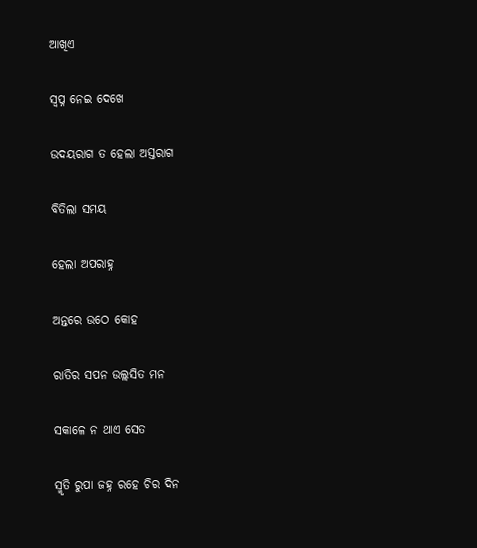ଆଖିଏ

ସ୍ୱପ୍ନ ନେଇ ଦେଖେ

ଉଦୟରାଗ ତ ହେଲା ଅସ୍ତରାଗ

ବିତିଲା ସମୟ

ହେଲା ଅପରାହ୍ନ

ଅନ୍ତରେ ଉଠେ କୋହ

ରାତିର ସପନ ଉଲ୍ଲସିତ ମନ

ସକାଳେ ନ ଥାଏ ସେତ

ସ୍ମୃତି ରୁପା ଜହ୍ନ ରହେ ଚିର ଦିନ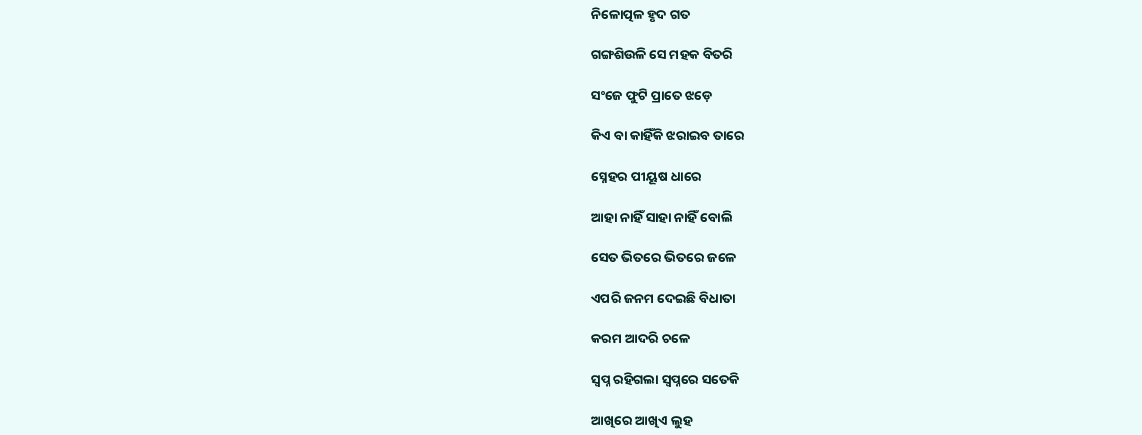ନିଳୋତ୍ପଳ ହୃଦ ଗତ

ଗଙ୍ଗଶିଉଳି ସେ ମହକ ବିତରି

ସଂଜେ ଫୁଟି ପ୍ରାତେ ଝଡ଼େ

କିଏ ବା କାହିଁକି ଝରାଇବ ତାରେ

ସ୍ନେହର ପୀୟୂଷ ଧାରେ

ଆହା ନାହିଁ ସାହା ନାହିଁ ବୋଲି

ସେତ ଭିତରେ ଭିତରେ ଜଳେ

ଏପରି ଜନମ ଦେଇଛି ବିଧାତା

କରମ ଆଦରି ଚଳେ

ସ୍ୱପ୍ନ ରହିଗଲା ସ୍ୱପ୍ନରେ ସତେକି

ଆଖିରେ ଆଖିଏ ଲୁହ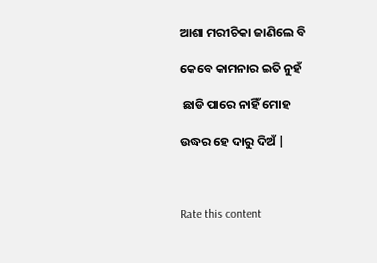ଆଶା ମରୀଚିକା ଜାଣିଲେ ବି

କେବେ କାମନାର ଇତି ନୁହଁ

 ଛାଡି ପାରେ ନାହିଁ ମୋହ

ଉଦ୍ଧର ହେ ଦାରୁ ଦିଅଁ |



Rate this content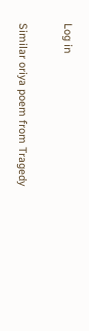Log in

Similar oriya poem from Tragedy